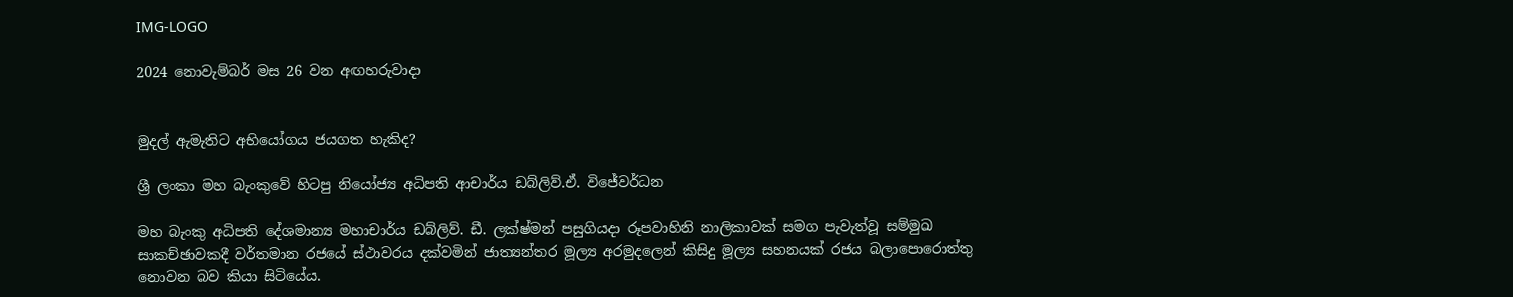IMG-LOGO

2024 නොවැම්බර් මස 26 වන අඟහරුවාදා


මුදල් ඇමැතිට අභියෝගය ජයගත හැකිද?

ශ්‍රී ලංකා මහ බැංකුවේ හිටපු නියෝජ්‍ය අධිපති ආචාර්ය ඩබ්ලිව්.ඒ. විජේවර්ධන

මහ බැංකු අධිපති දේශමාන්‍ය මහාචාර්ය ඩබ්ලිව්. ඩී. ලක්ෂ්මන් පසුගියදා රූපවාහිනි නාලිකාවක් සමග පැවැත්වූ සම්මුඛ සාකච්ඡාවකදී වර්තමාන රජයේ ස්ථාවරය දක්වමින් ජාත්‍යන්තර මූල්‍ය අරමුදලෙන් කිසිදු මූල්‍ය සහනයක් රජය බලාපොරොත්තු නොවන බව කියා සිටියේය.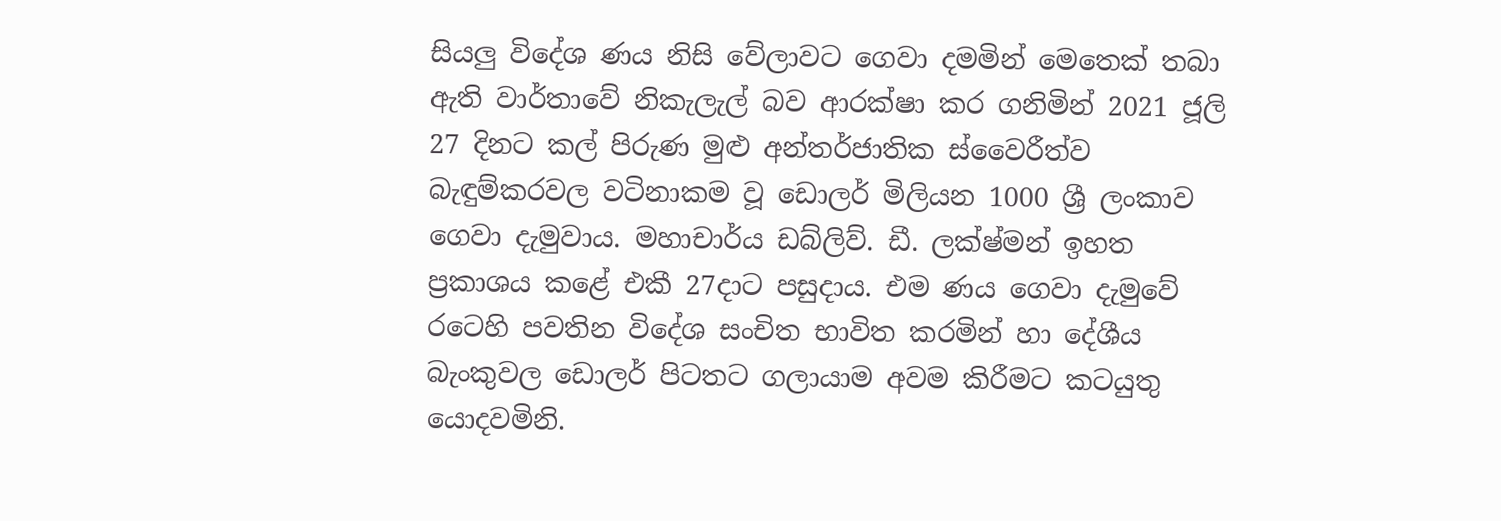සියලු විදේශ ණය නිසි වේලාවට ගෙවා දමමින් මෙතෙක් තබා ඇති වාර්තාවේ නිකැලැල් බව ආරක්ෂා කර ගනිමින් 2021 ජූලි 27 දිනට කල් පිරුණ මුළු අන්තර්ජාතික ස්වෛරීත්ව බැඳුම්කරවල වටිනාකම වූ ඩොලර් මිලියන 1000 ශ්‍රී ලංකාව ගෙවා දැමුවාය. මහාචාර්ය ඩබ්ලිව්. ඩී. ලක්ෂ්මන් ඉහත ප්‍රකාශය කළේ එකී 27දාට පසුදාය. එම ණය ගෙවා දැමුවේ රටෙහි පවතින විදේශ සංචිත භාවිත කරමින් හා දේශීය බැංකුවල ඩොලර් පිටතට ගලායාම අවම කිරීමට කටයුතු යොදවමිනි.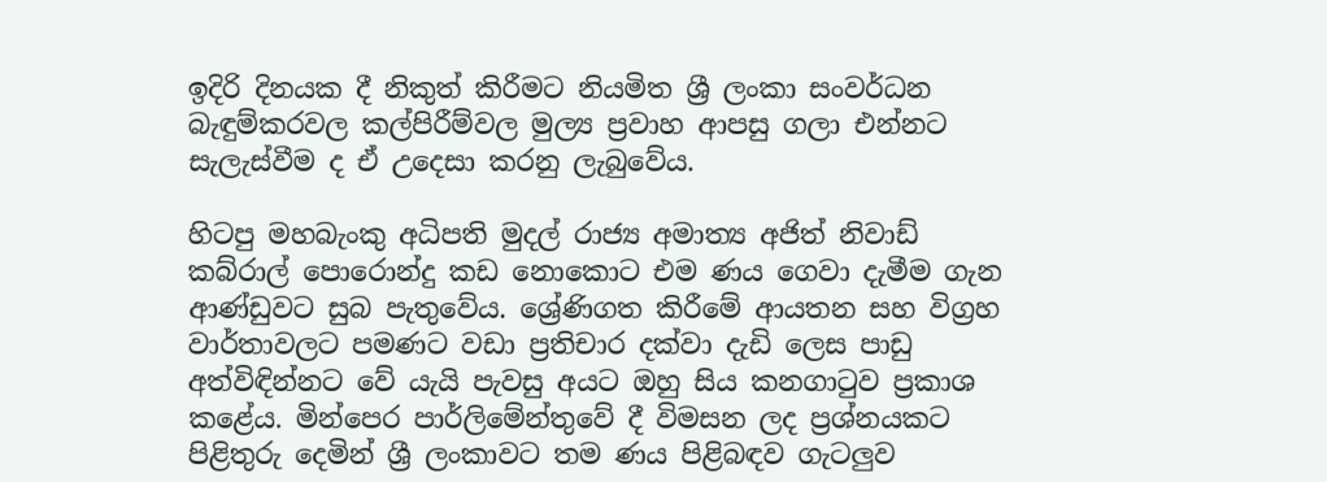ඉදිරි දිනයක දී නිකුත් කිරීමට නියමිත ශ්‍රී ලංකා සංවර්ධන බැඳුම්කරවල කල්පිරීම්වල මුල්‍ය ප්‍රවාහ ආපසු ගලා එන්නට සැලැස්වීම ද ඒ උදෙසා කරනු ලැබුවේය.

හිටපු මහබැංකු අධිපති මුදල් රාජ්‍ය අමාත්‍ය අජිත් නිවාඩ් කබ්රාල් පොරොන්දු කඩ නොකොට එම ණය ගෙවා දැමීම ගැන ආණ්ඩුවට සුබ පැතුවේය. ශ්‍රේණිගත කිරීමේ ආයතන සහ විග්‍රහ වාර්තාවලට පමණට වඩා ප්‍රතිචාර දක්වා දැඩි ලෙස පාඩු අත්විඳින්නට වේ යැයි පැවසු අයට ඔහු සිය කනගාටුව ප්‍රකාශ කළේය. මින්පෙර පාර්ලිමේන්තුවේ දී විමසන ලද ප්‍රශ්නයකට පිළිතුරු දෙමින් ශ්‍රී ලංකාවට තම ණය පිළිබඳව ගැටලුව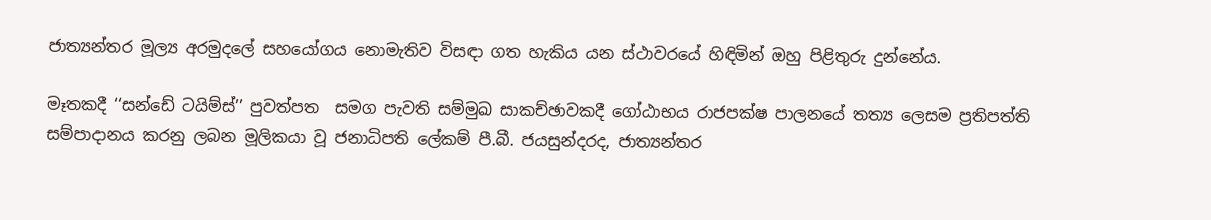ජාත්‍යන්තර මූල්‍ය අරමුදලේ සහයෝගය නොමැතිව විසඳා ගත හැකිය යන ස්ථාවරයේ හිඳිමින් ඔහු පිළිතුරු දුන්නේය.

මෑතකදී ‘‘සන්ඩේ ටයිම්ස්’’ පුවත්පත  සමග පැවති සම්මුඛ සාකච්ඡාවකදී ගෝඨාභය රාජපක්ෂ පාලනයේ තත්‍ය ලෙසම ප්‍රතිපත්ති සම්පාදානය කරනු ලබන මූලිකයා වූ ජනාධිපති ලේකම් පී.බී. ජයසුන්දරද, ජාත්‍යන්තර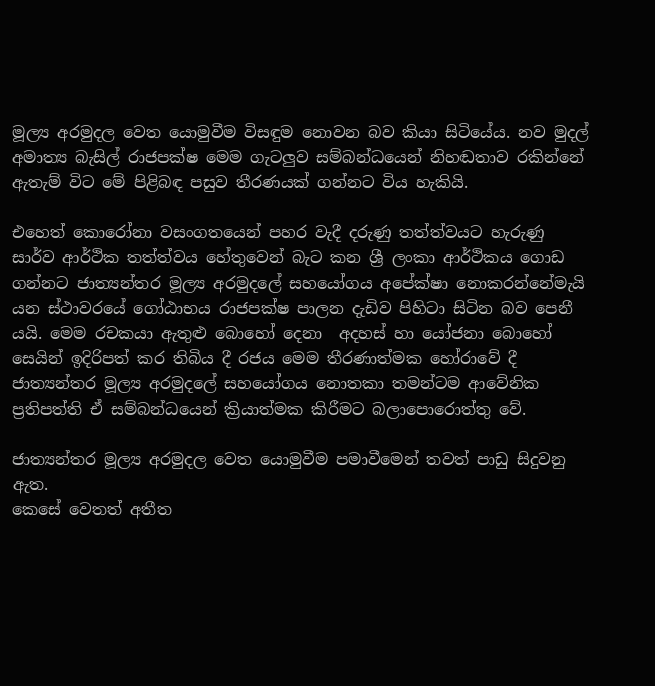මූල්‍ය අරමුදල වෙත යොමුවීම විසඳුම නොවන බව කියා සිටියේය. නව මුදල් අමාත්‍ය බැසිල් රාජපක්ෂ මෙම ගැටලුව සම්බන්ධයෙන් නිහඬතාව රකින්නේ ඇතැම් විට මේ පිළිබඳ පසුව තීරණයක් ගන්නට විය හැකියි.

එහෙත් කොරෝනා වසංගතයෙන් පහර වැදී දරුණු තත්ත්වයට හැරුණු සාර්ව ආර්ථික තත්ත්වය හේතුවෙන් බැට කන ශ්‍රී ලංකා ආර්ථිකය ගොඩ ගන්නට ජාත්‍යන්තර මූල්‍ය අරමුදලේ සහයෝගය අපේක්ෂා නොකරන්නේමැයි යන ස්ථාවරයේ ගෝඨාභය රාජපක්ෂ පාලන දැඩිව පිහිටා සිටින බව පෙනී යයි. මෙම රචකයා ඇතුළු බොහෝ දෙනා  අදහස් හා යෝජනා බොහෝ සෙයින් ඉදිරිපත් කර තිබිය දී රජය මෙම තීරණාත්මක හෝරාවේ දී ජාත්‍යන්තර මූල්‍ය අරමුදලේ සහයෝගය නොතකා තමන්ටම ආවේනික ප්‍රතිපත්ති ඒ සම්බන්ධයෙන් ක්‍රියාත්මක කිරීමට බලාපොරොත්තු වේ.

ජාත්‍යන්තර මූල්‍ය අරමුදල වෙත යොමුවීම පමාවීමෙන් තවත් පාඩු සිදුවනු ඇත.
කෙසේ වෙතත් අතීත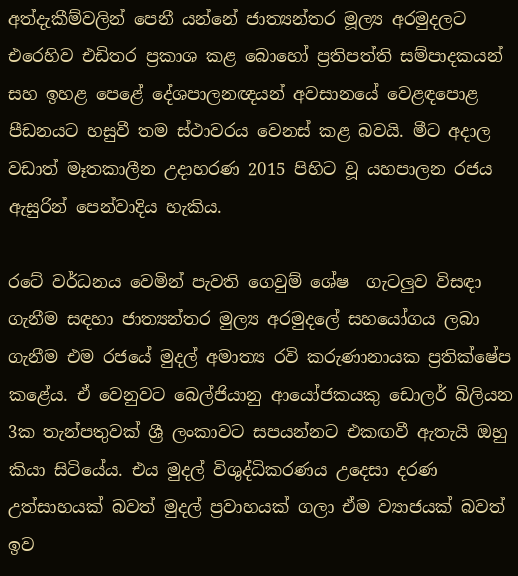අත්දැකීම්වලින් පෙනී යන්නේ ජාත්‍යන්තර මූල්‍ය අරමුදලට එරෙහිව එඩිතර ප්‍රකාශ කළ බොහෝ ප්‍රතිපත්ති සම්පාදකයන් සහ ඉහළ පෙළේ දේශපාලනඥයන් අවසානයේ වෙළඳපොළ පීඩනයට හසුවී තම ස්ථාවරය වෙනස් කළ බවයි. මීට අදාල වඩාත් මෑතකාලීන උදාහරණ 2015 පිහිට වූ යහපාලන රජය ඇසුරින් පෙන්වාදිය හැකිය.

රටේ වර්ධනය වෙමින් පැවති ගෙවුම් ශේෂ  ගැටලුව විසඳා ගැනීම සඳහා ජාත්‍යන්තර මුල්‍ය අරමුදලේ සහයෝගය ලබා ගැනීම එම රජයේ මුදල් අමාත්‍ය රවි කරුණානායක ප්‍රතික්ෂේප කළේය. ඒ වෙනුවට බෙල්ජියානු ආයෝජකයකු ඩොලර් බිලියන 3ක තැන්පතුවක් ශ්‍රී ලංකාවට සපයන්නට එකඟවී ඇතැයි ඔහු කියා සිටියේය. එය මුදල් විශුද්ධිකරණය උදෙසා දරණ උත්සාහයක් බවත් මුදල් ප්‍රවාහයක් ගලා ඒම ව්‍යාජයක් බවත් ඉව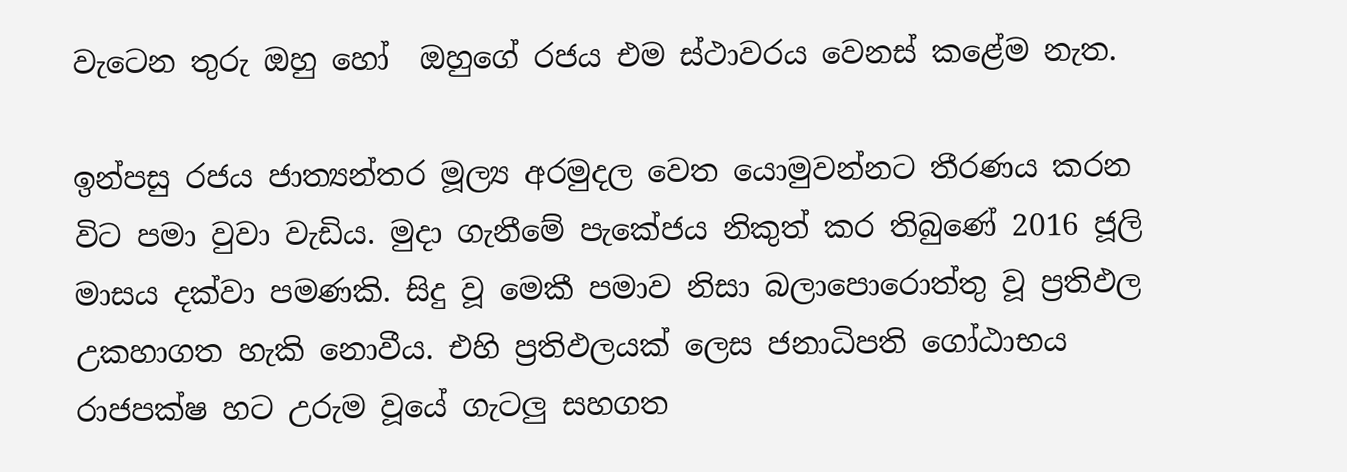වැටෙන තුරු ඔහු හෝ  ඔහුගේ රජය එම ස්ථාවරය වෙනස් කළේම නැත.

ඉන්පසු රජය ජාත්‍යන්තර මූල්‍ය අරමුදල වෙත යොමුවන්නට තීරණය කරන විට පමා වුවා වැඩිය. මුදා ගැනීමේ පැකේජය නිකුත් කර තිබුණේ 2016 ජූලි මාසය දක්වා පමණකි. සිදු වූ මෙකී පමාව නිසා බලාපොරොත්තු වූ ප්‍රතිඵල උකහාගත හැකි නොවීය. එහි ප්‍රතිඵලයක් ලෙස ජනාධිපති ගෝඨාභය රාජපක්ෂ හට උරුම වූයේ ගැටලු සහගත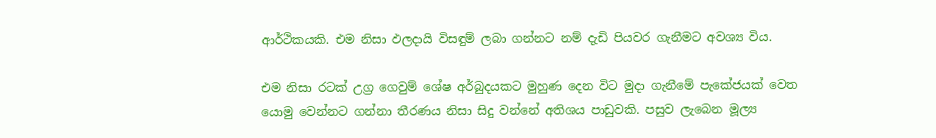ආර්ථිකයකි. එම නිසා ඵලදායි විසඳුම් ලබා ගන්නට නම් දැඩි පියවර ගැනීමට අවශ්‍ය විය.

එම නිසා රටක් උග්‍ර ගෙවුම් ශේෂ අර්බුදයකට මුහුණ දෙන විට මුදා ගැනීමේ පැකේජයක් වෙත යොමු වෙන්නට ගන්නා තීරණය නිසා සිදු වන්නේ අතිශය පාඩුවකි. පසුව ලැබෙන මූල්‍ය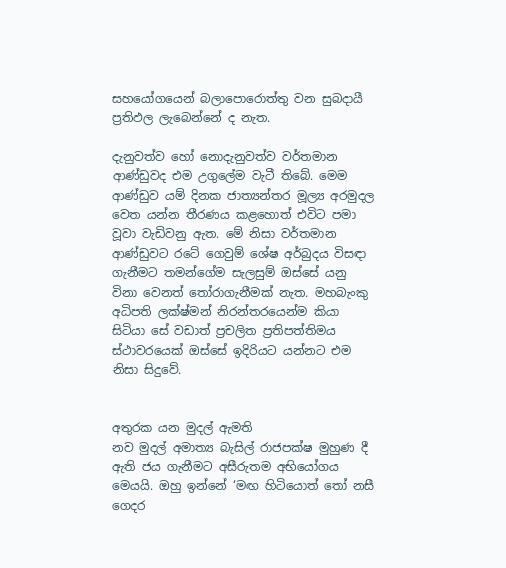සහයෝගයෙන් බලාපොරොත්තු වන සුබදායී ප්‍රතිඵල ලැබෙන්නේ ද නැත.

දැනුවත්ව හෝ නොදැනුවත්ව වර්තමාන ආණ්ඩුවද එම උගුලේම වැටී තිබේ. මෙම ආණ්ඩුව යම් දිනක ජාත්‍යන්තර මූල්‍ය අරමුදල වෙත යන්න තීරණය කළහොත් එවිට පමා වූවා වැඩිවනු ඇත. මේ නිසා වර්තමාන ආණ්ඩුවට රටේ ගෙවුම් ශේෂ අර්බුදය විසඳා ගැනීමට තමන්ගේම සැලසුම් ඔස්සේ යනු විනා වෙනත් තෝරාගැනීමක් නැත. මහබැංකු අධිපති ලක්ෂ්මන් නිරන්තරයෙන්ම කියා සිටියා සේ වඩාත් ප්‍රචලිත ප්‍රතිපත්තිමය ස්ථාවරයෙක් ඔස්සේ ඉදිරියට යන්නට එම නිසා සිදුවේ.


අතුරක යන මුදල් ඇමති
නව මුදල් අමාත්‍ය බැසිල් රාජපක්ෂ මුහුණ දී ඇති ජය ගැනීමට අසීරුතම අභියෝගය මෙයයි. ඔහු ඉන්නේ ‘මඟ හිටියොත් තෝ නසී ගෙදර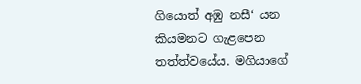ගියොත් අඹු නසී‘ යන කියමනට ගැළපෙන තත්ත්වයේය. මගියාගේ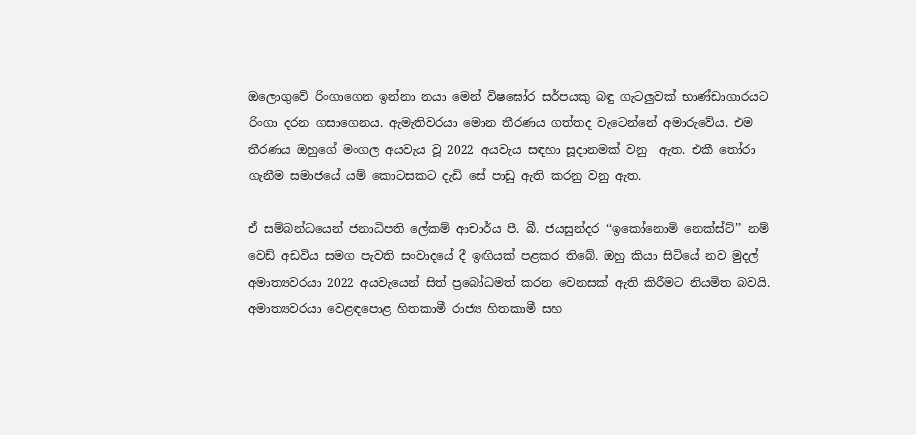ඔලොගුවේ රිංගාගෙන ඉන්නා නයා මෙන් විෂඝෝර සර්පයකු බඳු ගැටලුවක් භාණ්ඩාගාරයට රිංගා දරන ගසාගෙනය. ඇමැතිවරයා මොන තීරණය ගත්තද වැටෙන්නේ අමාරුවේය. එම තීරණය ඔහුගේ මංගල අයවැය වූ 2022 අයවැය සඳහා සූදානමක් වනු  ඇත. එකී තෝරා ගැනීම සමාජයේ යම් කොටසකට දැඩි සේ පාඩු ඇති කරනු වනු ඇත.

ඒ සම්බන්ධයෙන් ජනාධිපති ලේකම් ආචාර්ය පී. බී. ජයසුන්දර ‘‘ඉකෝනොමි නෙක්ස්ට්’’ නම් වෙඩ් අඩවිය සමග පැවති සංවාදයේ දී ඉඟියක් පළකර තිබේ. ඔහු කියා සිටියේ නව මුදල් අමාත්‍යවරයා 2022 අයවැයෙන් සිත් ප්‍රබෝධමත් කරන වෙනසක් ඇති කිරීමට නියමිත බවයි. අමාත්‍යවරයා වෙළඳපොළ හිතකාමී රාජ්‍ය හිතකාමී සහ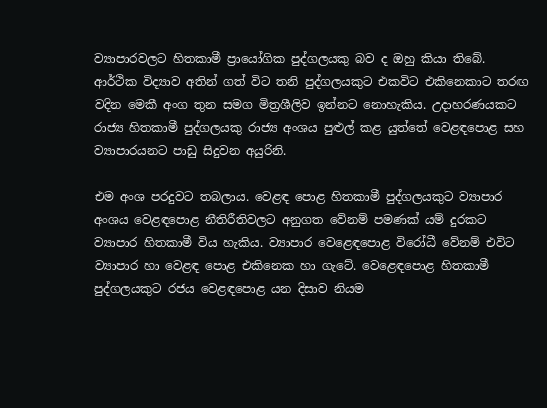ව්‍යාපාරවලට හිතකාමී ප්‍රායෝගික පුද්ගලයකු බව ද ඔහු කියා තිබේ.
ආර්ථික විද්‍යාව අතින් ගත් විට තනි පුද්ගලයකුට එකවිට එකිනෙකාට තරඟ වදින මෙකී අංග තුන සමග මිත්‍රශීලිව ඉන්නට නොහැකිය. උදාහරණයකට රාජ්‍ය හිතකාමී පුද්ගලයකු රාජ්‍ය අංශය පුළුල් කළ යුත්තේ වෙළඳපොළ සහ ව්‍යාපාරයනට පාඩු සිදුවන අයුරිනි.

එම අංශ පරදුවට තබලාය. වෙළඳ පොළ හිතකාමී පුද්ගලයකුට ව්‍යාපාර අංශය වෙළඳපොළ නීතිරීතිවලට අනුගත වේනම් පමණක් යම් දුරකට ව්‍යාපාර හිතකාමී විය හැකිය. ව්‍යාපාර වෙළෙඳපොළ විරෝධී වේනම් එවිට ව්‍යාපාර හා වෙළඳ පොළ එකිනෙක හා ගැටේ. වෙළෙඳපොළ හිතකාමී පුද්ගලයකුට රජය වෙළඳපොළ යන දිසාව නියම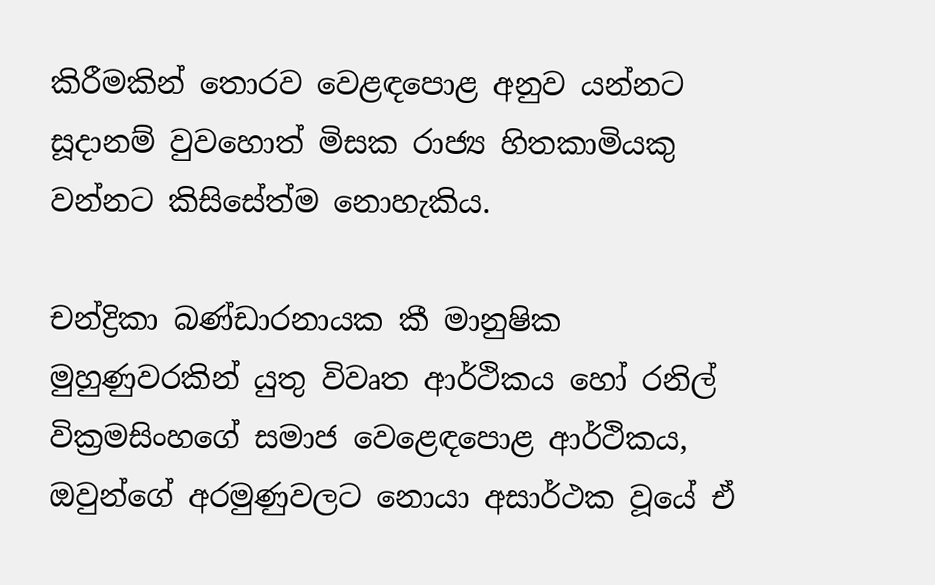කිරීමකින් තොරව වෙළඳපොළ අනුව යන්නට සූදානම් වුවහොත් මිසක රාජ්‍ය හිතකාමියකු වන්නට කිසිසේත්ම නොහැකිය.

චන්ද්‍රිකා බණ්ඩාරනායක කී මානුෂික මුහුණුවරකින් යුතු විවෘත ආර්ථිකය හෝ රනිල් වික්‍රමසිංහගේ සමාජ වෙළෙඳපොළ ආර්ථිකය, ඔවුන්ගේ අරමුණුවලට නොයා අසාර්ථක වූයේ ඒ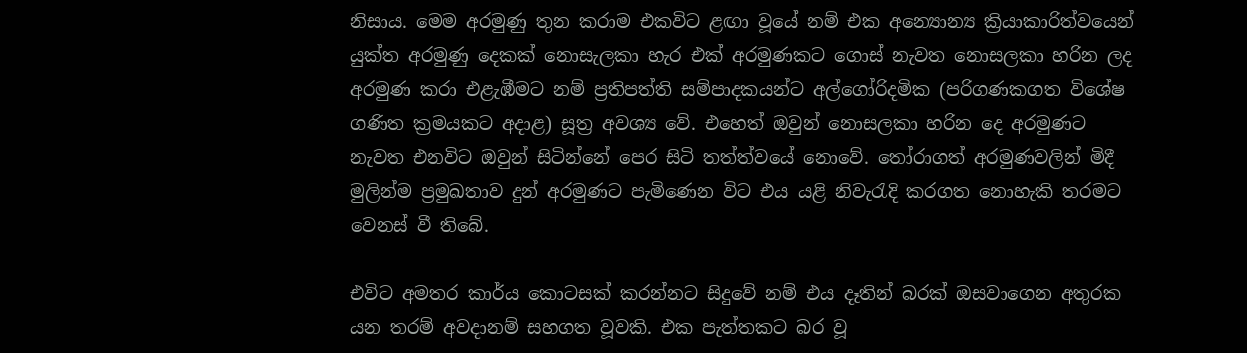නිසාය. මෙම අරමුණු තුන කරාම එකවිට ළඟා වූයේ නම් එක අන්‍යොන්‍ය ක්‍රියාකාරිත්වයෙන් යුක්ත අරමුණු දෙකක් නොසැලකා හැර එක් අරමුණකට ගොස් නැවත නොසලකා හරින ලද අරමුණ කරා එළැඹීමට නම් ප්‍රතිපත්ති සම්පාදකයන්ට අල්ගෝරිදමික (පරිගණකගත විශේෂ ගණිත ක්‍රමයකට අදාළ) සූත්‍ර අවශ්‍ය වේ. එහෙත් ඔවුන් නොසලකා හරින දෙ අරමුණට නැවත එනවිට ඔවුන් සිටින්නේ පෙර සිටි තත්ත්වයේ නොවේ. තෝරාගත් අරමුණවලින් මිදී මුලින්ම ප්‍රමුඛතාව දුන් අරමුණට පැමිණෙන විට එය යළි නිවැරැදි කරගත නොහැකි තරමට වෙනස් වී තිබේ.

එවිට අමතර කාර්ය කොටසක් කරන්නට සිදුවේ නම් එය දෑතින් බරක් ඔසවාගෙන අතුරක යන තරම් අවදානම් සහගත වූවකි. එක පැත්තකට බර වූ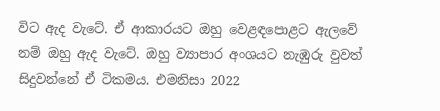විට ඇද වැටේ. ඒ ආකාරයට ඔහු වෙළඳපොළට ඇලවේ නම් ඔහු ඇද වැටේ. ඔහු ව්‍යාපාර අංශයට නැඹුරු වුවත් සිදුවන්නේ ඒ ටිකමය. එමනිසා 2022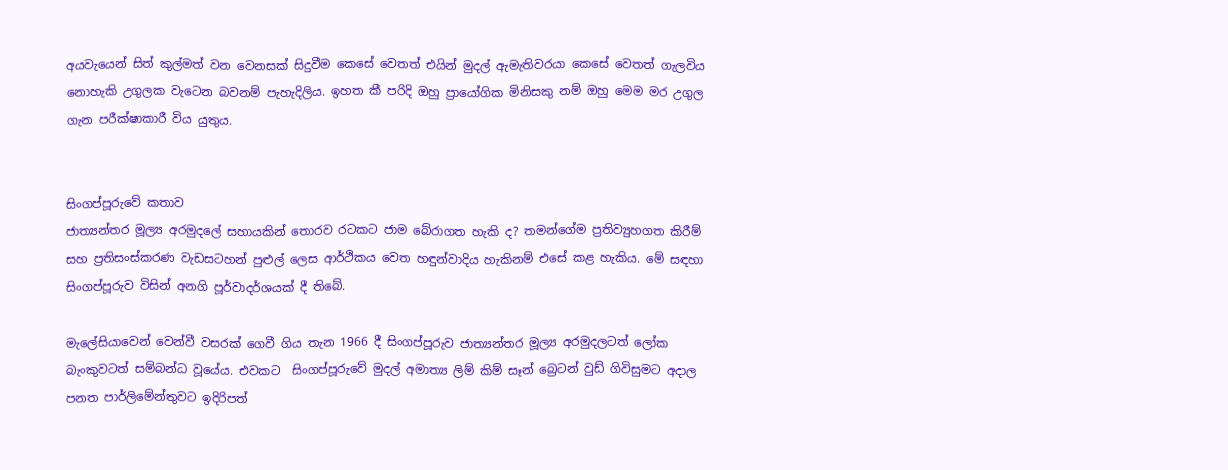අයවැයෙන් සිත් කුල්මත් වන වෙනසක් සිදුවීම කෙසේ වෙතත් එයින් මුදල් ඇමැතිවරයා කෙසේ වෙතත් ගැලවිය නොහැකි උගුලක වැටෙන බවනම් පැහැදිලිය. ඉහත කී පරිදි ඔහු ප්‍රායෝගික මිනිසකු නම් ඔහු මෙම මර උගුල ගැන පරීක්ෂාකාරී විය යුතුය.


සිංගප්පූරුවේ කතාව
ජාත්‍යන්තර මූල්‍ය අරමුදලේ සහායකින් තොරව රටකට ජාම බේරාගත හැකි ද? තමන්ගේම ප්‍රතිව්‍යුහගත කිරීම් සහ ප්‍රතිසංස්කරණ වැඩසටහන් පුළුල් ලෙස ආර්ථිකය වෙත හඳුන්වාදිය හැකිනම් එසේ කළ හැකිය. මේ සඳහා සිංගප්පූරුව විසින් අනගි පූර්වාදර්ශයක් දී තිබේ.

මැලේසියාවෙන් වෙන්වී වසරක් ගෙවී ගිය තැන 1966 දී සිංගප්පූරුව ජාත්‍යන්තර මූල්‍ය අරමුදලටත් ලෝක බැංකුවටත් සම්බන්ධ වූයේය. එවකට  සිංගප්පූරුවේ මුදල් අමාත්‍ය ලිම් කිම් සෑන් බ්‍රෙටන් වුඩ් ගිවිසුමට අදාල පනත පාර්ලිමේන්තුවට ඉදිරිපත්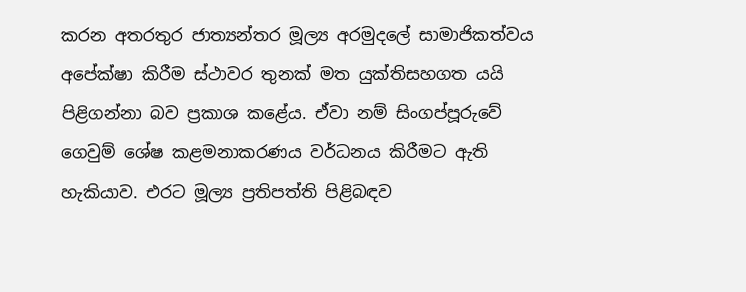කරන අතරතුර ජාත්‍යන්තර මූල්‍ය අරමුදලේ සාමාජිකත්වය අපේක්ෂා කිරීම ස්ථාවර තුනක් මත යුක්තිසහගත යයි පිළිගන්නා බව ප්‍රකාශ කළේය. ඒවා නම් සිංගප්පූරුවේ ගෙවුම් ශේෂ කළමනාකරණය වර්ධනය කිරීමට ඇති හැකියාව. එරට මූල්‍ය ප්‍රතිපත්ති පිළිබඳව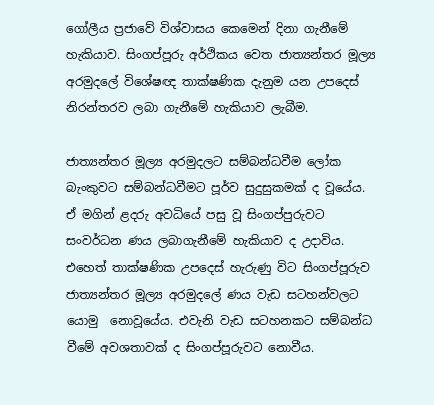ගෝලීය ප්‍රජාවේ විශ්වාසය කෙමෙන් දිනා ගැනීමේ හැකියාව. සිංගප්පූරු අර්ථිකය වෙත ජාත්‍යන්තර මූල්‍ය අරමුදලේ විශේෂඥ තාක්ෂණික දැනුම යන උපදෙස් නිරන්තරව ලබා ගැනීමේ හැකියාව ලැබීම.

ජාත්‍යන්තර මූල්‍ය අරමුදලට සම්බන්ධවීම ලෝක බැංකුවට සම්බන්ධවීමට පූර්ව සුදුසුකමක් ද වූයේය. ඒ මගින් ළදරු අවධියේ පසු වූ සිංගප්පුරුවට සංවර්ධන ණය ලබාගැනීමේ හැකියාව ද උදාවිය. එහෙත් තාක්ෂණික උපදෙස් හැරුණු විට සිංගප්පූරුව ජාත්‍යන්තර මූල්‍ය අරමුදලේ ණය වැඩ සටහන්වලට යොමු  නොවූයේය. එවැනි වැඩ සටහනකට සම්බන්ධ වීමේ අවශතාවක් ද සිංගප්පූරුවට නොවීය.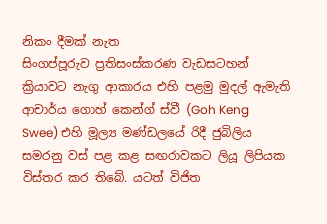නිකං දීමක් නැත
සිංගප්පූරුව ප්‍රතිසංස්කරණ වැඩසටහන් ක්‍රියාවට නැගු ආකාරය එහි පළමු මුදල් ඇමැති ආචාර්ය ගොහ් කෙන්ග් ස්වී (Goh Keng Swee) එහි මූල්‍ය මණ්ඩලයේ රිදී ජුබිලිය සමරනු වස් පළ කළ සඟරාවකට ලියූ ලිපියක විස්තර කර තිබේ. යටත් විජිත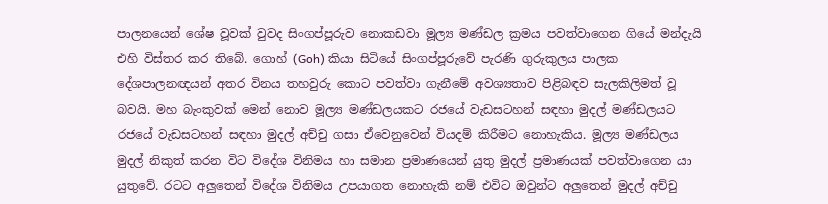පාලනයෙන් ශේෂ වූවක් වුවද සිංගප්පූරුව නොකඩවා මූල්‍ය මණ්ඩල ක්‍රමය පවත්වාගෙන ගියේ මන්දැයි එහි විස්තර කර තිබේ. ගොහ් (Goh) කියා සිටියේ සිංගප්පූරුවේ පැරණි ගුරුකුලය පාලක දේශපාලනඥයන් අතර විනය තහවුරු කොට පවත්වා ගැනීමේ අවශ්‍යතාව පිළිබඳව සැලකිලිමත් වූ බවයි. මහ බැංකුවක් මෙන් නොව මූල්‍ය මණ්ඩලයකට රජයේ වැඩසටහන් සඳහා මුදල් මණ්ඩලයට රජයේ වැඩසටහන් සඳහා මුදල් අච්චු ගසා ඒවෙනුවෙන් වියදම් කිරීමට නොහැකිය. මූල්‍ය මණ්ඩලය මුදල් නිකුත් කරන විට විදේශ විනිමය හා සමාන ප්‍රමාණයෙන් යුතු මුදල් ප්‍රමාණයක් පවත්වාගෙන යා යුතුවේ. රටට අලුතෙන් විදේශ විනිමය උපයාගත නොහැකි නම් එවිට ඔවුන්ට අලුතෙන් මුදල් අච්චු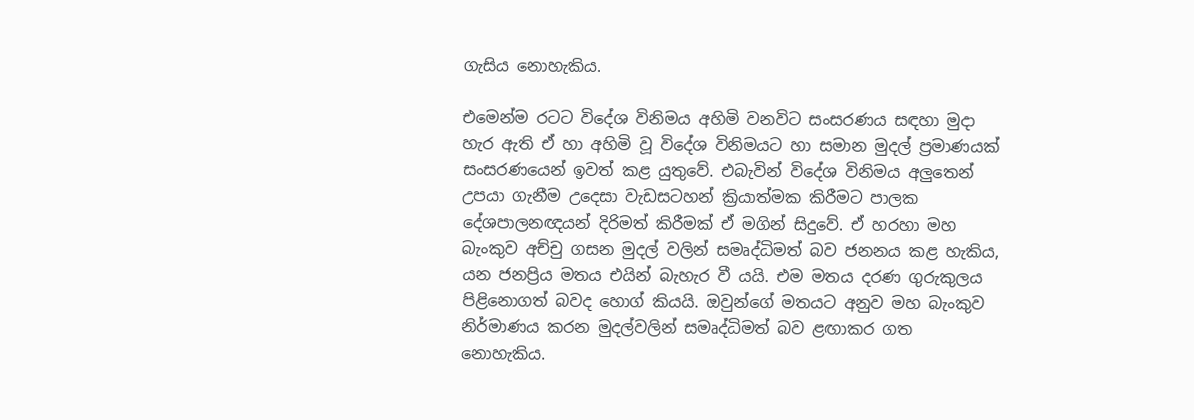ගැසිය නොහැකිය.

එමෙන්ම රටට විදේශ විනිමය අහිමි වනවිට සංසරණය සඳහා මුදා හැර ඇති ඒ හා අහිමි වූ විදේශ විනිමයට හා සමාන මුදල් ප්‍රමාණයක් සංසරණයෙන් ඉවත් කළ යුතුවේ. එබැවින් විදේශ විනිමය අලුතෙන් උපයා ගැනීම උදෙසා වැඩසටහන් ක්‍රියාත්මක කිරීමට පාලක දේශපාලනඥයන් දිරිමත් කිරීමක් ඒ මගින් සිදුවේ. ඒ හරහා මහ බැංකුව අච්චු ගසන මුදල් වලින් සමෘද්ධිමත් බව ජනනය කළ හැකිය, යන ජනප්‍රිය මතය එයින් බැහැර වී යයි. එම මතය දරණ ගුරුකුලය පිළිනොගත් බවද හොග් කියයි. ඔවුන්ගේ මතයට අනුව මහ බැංකුව නිර්මාණය කරන මුදල්වලින් සමෘද්ධිමත් බව ළඟාකර ගත නොහැකිය.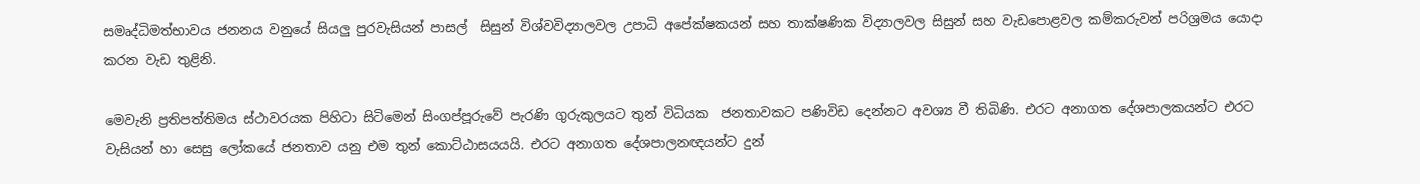සමෘද්ධිමත්භාවය ජනනය වනුයේ සියලු පුරවැසියන් පාසල්  සිසුන් විශ්වවිද්‍යාලවල උපාධි අපේක්ෂකයන් සහ තාක්ෂණික විද්‍යාලවල සිසුන් සහ වැඩපොළවල කම්කරුවන් පරිශ්‍රමය යොදා කරන වැඩ තුළිනි.

මෙවැනි ප්‍රතිපත්තිමය ස්ථාවරයක පිහිටා සිටිමෙන් සිංගප්පූරුවේ පැරණි ගුරුකුලයට තුන් විධියක  ජනතාවකට පණිවිඩ දෙන්නට අවශ්‍ය වී තිබිණි. එරට අනාගත දේශපාලකයන්ට එරට වැසියන් හා සෙසු ලෝකයේ ජනතාව යනු එම තුන් කොට්ඨාසයයයි. එරට අනාගත දේශපාලනඥයන්ට දුන්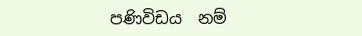පණිවිඩය  නම්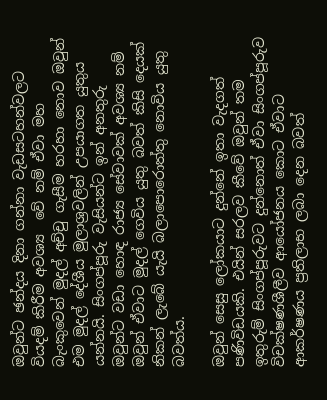ඔවුන්ට ඡන්දය දිනා ගන්නා වැඩසටහන්වලට වියදම් කිරීම අවශ්‍ය  වේ නම් ඒවා මහ බැංකුවෙන් මුදල් අච්චු ගැසීම හරහා නොව ඔවුන් එම මුදල් දේශීය මුලාශ්‍රවලින් උපයාගත යුතුය යන්නයි. සිංගප්පූරු වැසියන්ට ඉන් අනතුරු ඔවුන්ට වඩා හොඳ රාජ්‍ය සේවාවක් අවශ්‍ය නම් ඔවුන් ඒවාට මුදල් ගෙවිය යුතු බවත් කිසි දෙයක්  නිකන් ලැබේ යැයි බලාපොරොත්තු නොවිය යුතු බවත්ය.

ඔවුන් සෙසු ලෝකයාට දුන්නේ ඉතා වැදගත් පණිවිඩයකි. එයින් සරලව කීවේ ඔවුන් තම ඉතුරුම් සිංගප්පූරුවට දුන්නොත් ඒවා සිංගප්පූරුව විචක්ෂණශීලීව ආයෝජනය කොට ඒවාට ආකර්ෂණය ප්‍රතිලාභ ලබා දෙන බවත්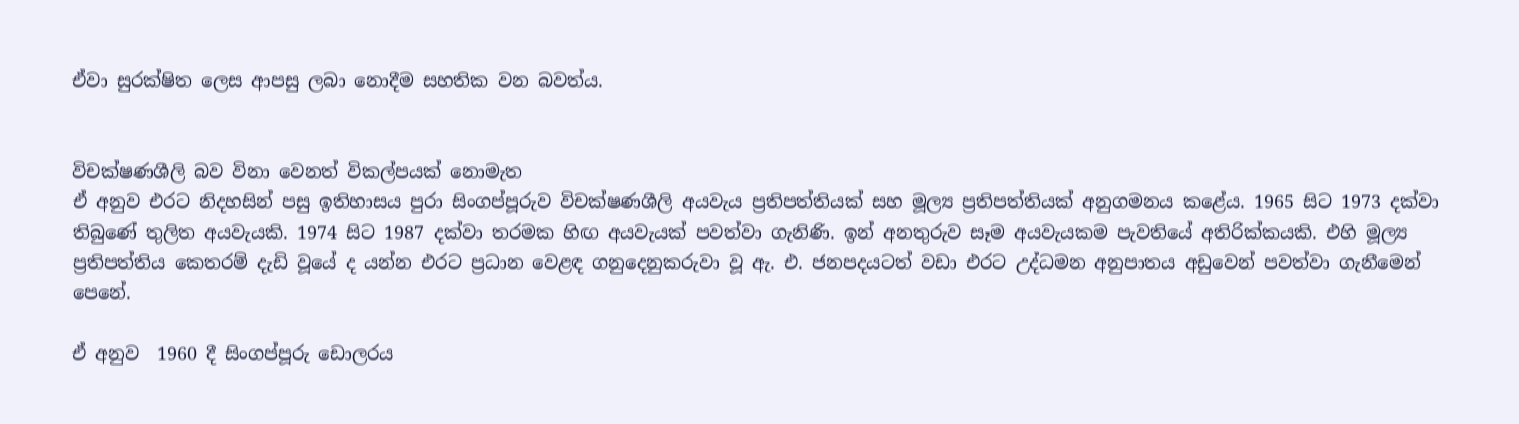ඒවා සුරක්ෂිත ලෙස ආපසු ලබා නොදීම සහතික වන බවත්ය.


විචක්ෂණශීලි බව විනා වෙනත් විකල්පයක් නොමැත
ඒ අනුව එරට නිදහසින් පසු ඉතිහාසය පුරා සිංගප්පූරුව විචක්ෂණශීලි අයවැය ප්‍රතිපත්තියක් සහ මූල්‍ය ප්‍රතිපත්තියක් අනුගමනය කළේය. 1965 සිට 1973 දක්වා තිබුණේ තුලිත අයවැයකි. 1974 සිට 1987 දක්වා තරමක හිඟ අයවැයක් පවත්වා ගැනිණි. ඉන් අනතුරුව සෑම අයවැයකම පැවතියේ අතිරික්කයකි. එහි මූල්‍ය ප්‍රතිපත්තිය කෙතරම් දැඩි වූයේ ද යන්න එරට ප්‍රධාන වෙළඳ ගනුදෙනුකරුවා වූ ඇ. එ. ජනපදයටත් වඩා එරට උද්ධමන අනුපාතය අඩුවෙන් පවත්වා ගැනීමෙන් පෙනේ.

ඒ අනුව  1960 දී සිංගප්පූරු ඩොලරය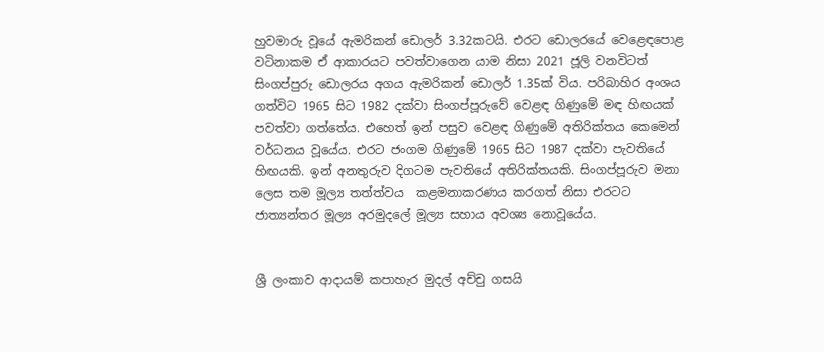හුවමාරු වූයේ ඇමරිකන් ඩොලර් 3.32කටයි. එරට ඩොලරයේ වෙළෙඳපොළ වටිනාකම ඒ ආකාරයට පවත්වාගෙන යාම නිසා 2021 ජූලි වනවිටත් සිංගප්පුරු ඩොලරය අගය ඇමරිකන් ඩොලර් 1.35ක් විය. පරිබාහිර අංශය ගත්විට 1965 සිට 1982 දක්වා සිංගප්පූරුවේ වෙළඳ ගිණුමේ මඳ හිඟයක් පවත්වා ගත්තේය. එහෙත් ඉන් පසුව වෙළඳ ගිණුමේ අතිරික්තය කෙමෙන් වර්ධනය වූයේය. එරට ජංගම ගිණුමේ 1965 සිට 1987 දක්වා පැවතියේ හිඟයකි. ඉන් අනතුරුව දිගටම පැවතියේ අතිරික්තයකි. සිංගප්පූරුව මනා ලෙස තම මූල්‍ය තත්ත්වය  කළමනාකරණය කරගත් නිසා එරටට ජාත්‍යන්තර මූල්‍ය අරමුදලේ මූල්‍ය සහාය අවශ්‍ය නොවූයේය.


ශ්‍රී ලංකාව ආදායම් කපාහැර මුදල් අච්චු ගසයි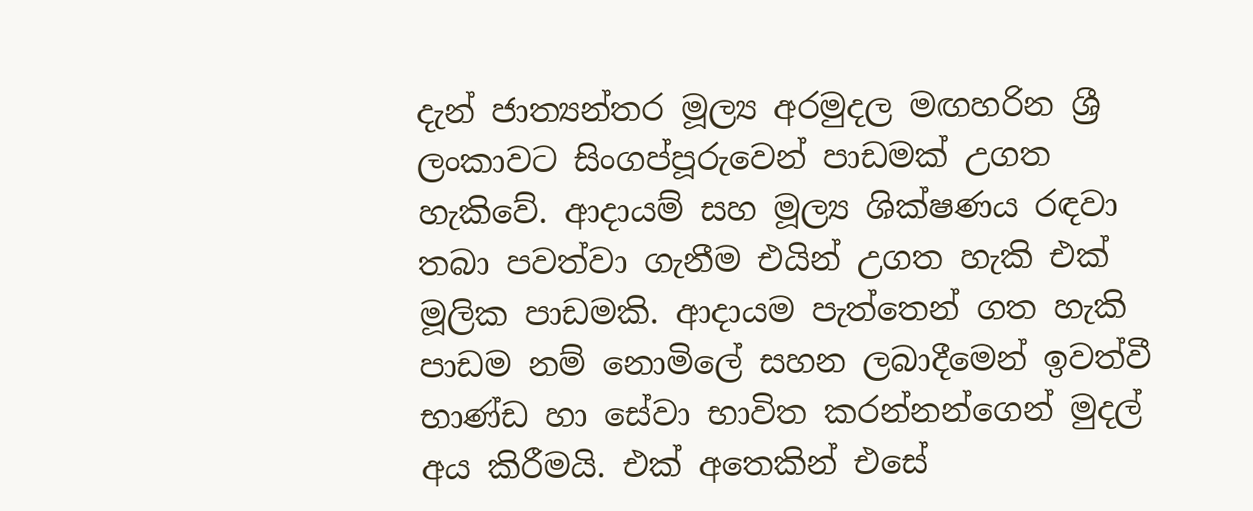දැන් ජාත්‍යන්තර මූල්‍ය අරමුදල මඟහරින ශ්‍රී ලංකාවට සිංගප්පූරුවෙන් පාඩමක් උගත හැකිවේ. ආදායම් සහ මූල්‍ය ශික්ෂණය රඳවා තබා පවත්වා ගැනීම එයින් උගත හැකි එක් මූලික පාඩමකි. ආදායම පැත්තෙන් ගත හැකි පාඩම නම් නොමිලේ සහන ලබාදීමෙන් ඉවත්වී භාණ්ඩ හා සේවා භාවිත කරන්නන්ගෙන් මුදල් අය කිරීමයි. එක් අතෙකින් එසේ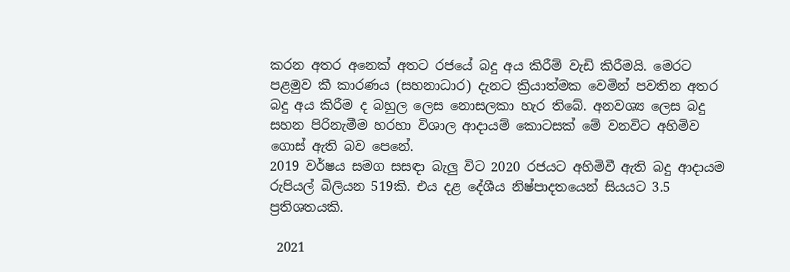කරන අතර අනෙක් අතට රජයේ බදු අය කිරීම් වැඩි කිරීමයි. මෙරට පළමුව කී කාරණය (සහනාධාර) දැනට ක්‍රියාත්මක වෙමින් පවතින අතර බදු අය කිරීම ද බහුල ලෙස නොසලකා හැර තිබේ. අනවශ්‍ය ලෙස බදු සහන පිරිනැමීම හරහා විශාල ආදායම් කොටසක් මේ වනවිට අහිමිව ගොස් ඇති බව පෙනේ.
2019 වර්ෂය සමග සසඳා බැලු විට 2020 රජයට අහිමිවී ඇති බදු ආදායම රුපියල් බිලියන 519කි. එය දළ දේශීය නිෂ්පාදතයෙන් සියයට 3.5 ප්‍රතිශතයකි.

 2021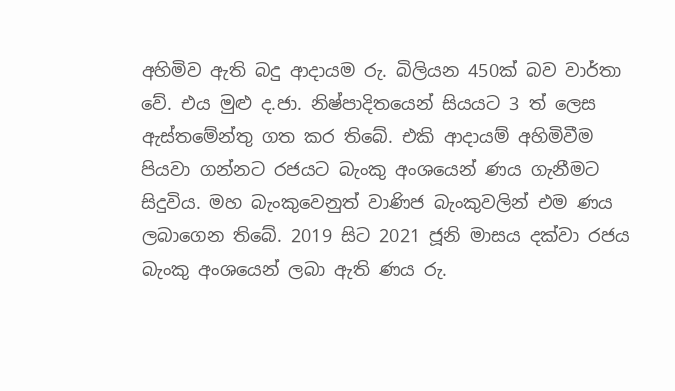අහිමිව ඇති බදු ආදායම රු. බිලියන 450ක් බව වාර්තා වේ. එය මුළු ද.ජා. නිෂ්පාදිතයෙන් සියයට 3 ත් ලෙස ඇස්තමේන්තු ගත කර තිබේ. එකි ආදායම් අහිමිවීම පියවා ගන්නට රජයට බැංකු අංශයෙන් ණය ගැනීමට සිදුවිය. මහ බැංකුවෙනුත් වාණිජ බැංකුවලින් එම ණය ලබාගෙන තිබේ. 2019 සිට 2021 ජූනි මාසය දක්වා රජය බැංකු අංශයෙන් ලබා ඇති ණය රු.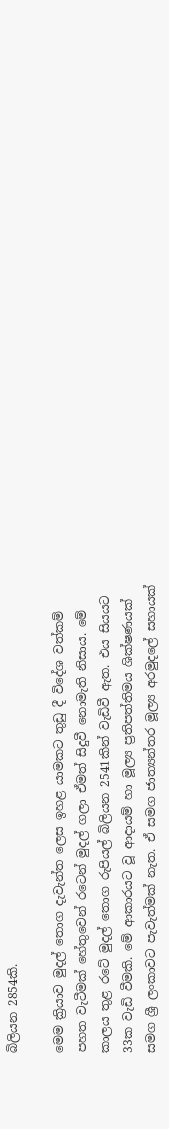බිලියන 2854කි.

මෙම ක්‍රියාව මුදල් තොග දැවැන්ත ලෙස ඉහළ යාමකට තුඩු දී විදේශ වත්කම් පහත වැටීමක් හේතුවෙන් රටෙන් මුදල් ගලා ඒමත් සිදුවී නොමැති නිසාය. මේ කාලය තුළ රටේ මුදල් තොග රුපියල් බිලියන 2541කින් වැඩිවී ඇත. එය සියයට 33ක වැඩි වීමකි. මේ ආකාරයට වූ ආදායම් හා මූල්‍ය ප්‍රතිපත්තිමය ශික්ෂණයක් සමග ශ්‍රී ලංකාවට පැවැත්මක් නැත. ඒ සමග ජාත්‍යන්තර මූල්‍ය අරමුදලේ සහායක්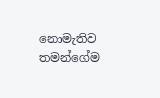නොමැතිව තමන්ගේම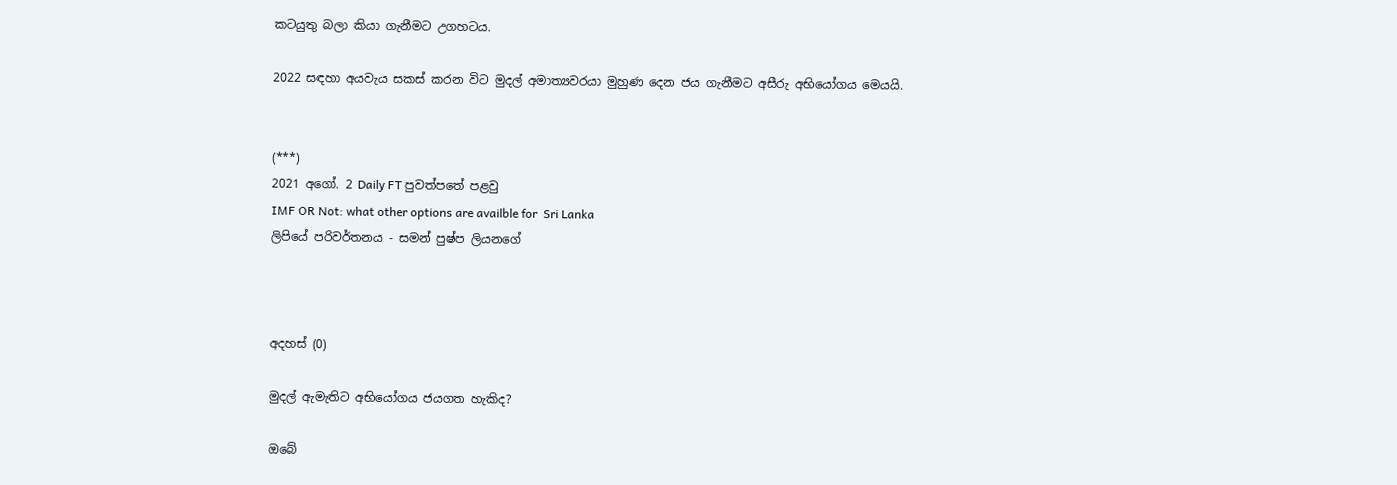කටයුතු බලා කියා ගැනීමට උගහටය.

2022 සඳහා අයවැය සකස් කරන විට මුදල් අමාත්‍යවරයා මුහුණ දෙන ජය ගැනීමට අසීරු අභියෝගය මෙයයි.


(***)
2021 අගෝ. 2 Daily FT පුවත්පතේ පළවු
IMF OR Not: what other options are availble for  Sri Lanka
ලිපියේ පරිවර්තනය - සමන් පුෂ්ප ලියනගේ



අදහස් (0)

මුදල් ඇමැතිට අභියෝගය ජයගත හැකිද?

ඔබේ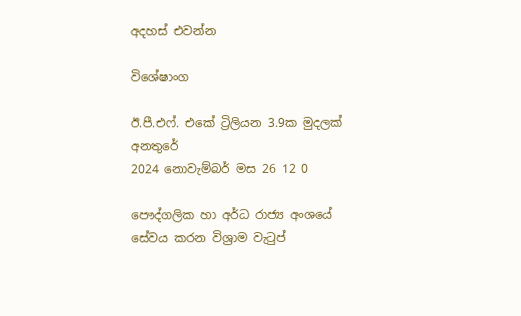අදහස් එවන්න

විශේෂාංග

ඊ.පී.එෆ්. එකේ ට්‍රිලියන 3.9ක මුදලක් අනතුරේ
2024 නොවැම්බර් මස 26 12 0

පෞද්ගලික හා අර්ධ රාජ්‍ය අංශයේ සේවය කරන විශ්‍රාම වැටුප්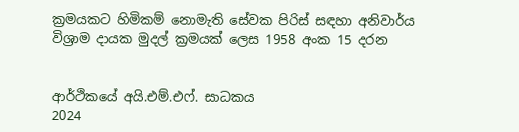ක්‍රමයකට හිමිකම් නොමැති සේවක පිරිස් සඳහා අනිවාර්ය විශ්‍රාම දායක මුදල් ක්‍රමයක් ලෙස 1958 අංක 15 දරන


ආර්ථිකයේ අයි.එම්.එෆ්. සාධකය
2024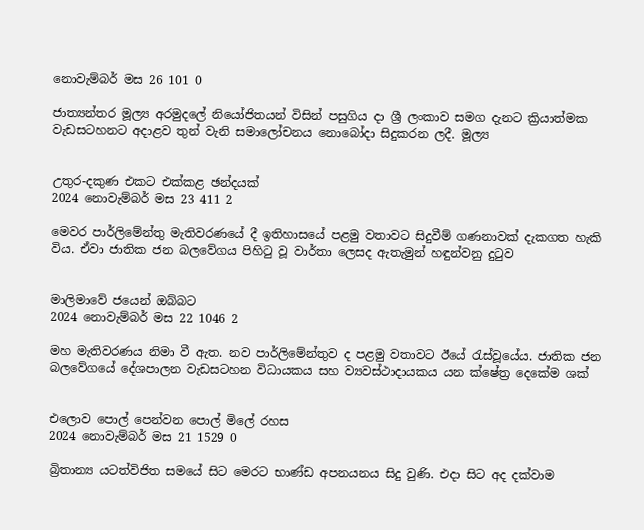නොවැම්බර් මස 26 101 0

ජාත්‍යන්තර මූල්‍ය අරමුදලේ නියෝජිතයන් විසින් පසුගිය දා ශ්‍රී ලංකාව සමග දැනට ක්‍රියාත්මක වැඩසටහනට අදාළව තුන් වැනි සමාලෝචනය නොබෝදා සිදුකරන ලදී. මූල්‍ය


උතුර-දකුණ එකට එක්කළ ඡන්දයක්
2024 නොවැම්බර් මස 23 411 2

මෙවර පාර්ලිමේන්තු මැතිවරණයේ දී ඉතිහාසයේ පළමු වතාවට සිදුවීම් ගණනාවක් දැකගත හැකි විය. ඒවා ජාතික ජන බලවේගය පිහිටු වූ වාර්තා ලෙසද ඇතැමුන් හඳුන්වනු දුටුව


මාලිමාවේ ජයෙන් ඔබ්බට
2024 නොවැම්බර් මස 22 1046 2

මහ මැතිවරණය නිමා වී ඇත. නව පාර්ලිමේන්තුව ද පළමු වතාවට ඊයේ රැස්වූයේය. ජාතික ජන බලවේගයේ දේශපාලන වැඩසටහන විධායකය සහ ව්‍යවස්ථාදායකය යන ක්ෂේත්‍ර දෙකේම ශක්


එලොව පොල් පෙන්වන පොල් මිලේ රහස
2024 නොවැම්බර් මස 21 1529 0

බ්‍රිතාන්‍ය යටත්විජිත සමයේ සිට මෙරට භාණ්ඩ අපනයනය සිදු වුණි. එදා සිට අද දක්වාම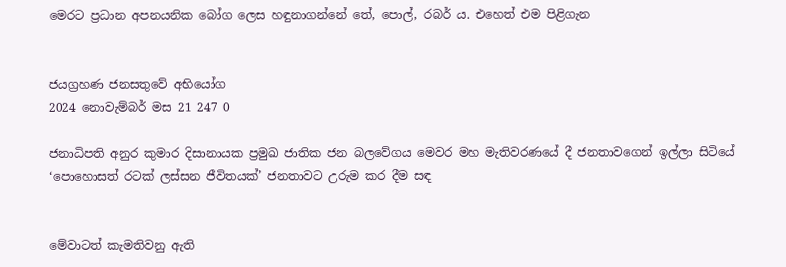මෙරට ප්‍රධාන අපනයනික බෝග ලෙස හඳුනාගන්නේ තේ, පොල්, රබර් ය. එහෙත් එම පිළිගැන


ජයග්‍රහණ ජනසතුවේ අභියෝග
2024 නොවැම්බර් මස 21 247 0

ජනාධිපති අනුර කුමාර දිසානායක ප්‍රමුඛ ජාතික ජන බලවේගය මෙවර මහ මැතිවරණයේ දී ජනතාවගෙන් ඉල්ලා සිටියේ ‘පොහොසත් රටක් ලස්සන ජීවිතයක්’ ජනතාවට උරුම කර දීම සඳ


මේවාටත් කැමතිවනු ඇති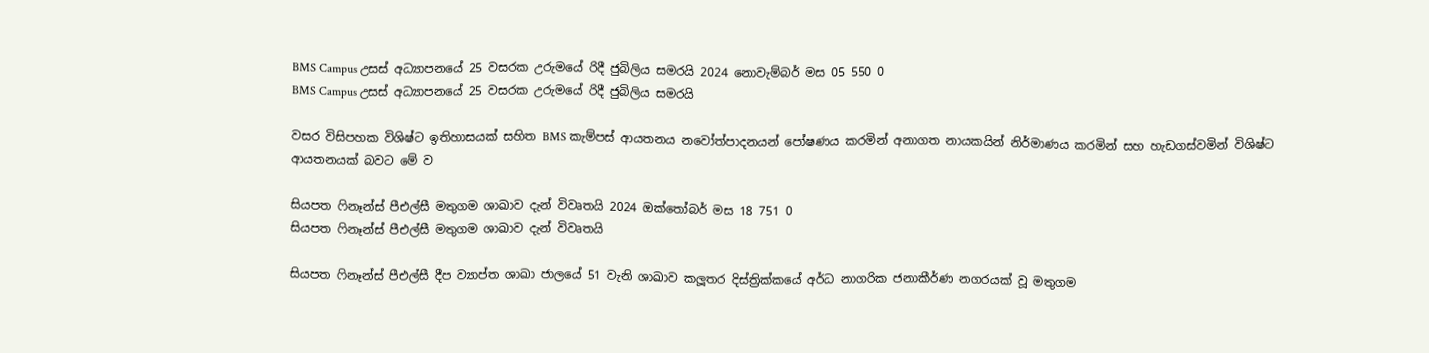BMS Campus උසස් අධ්‍යාපනයේ 25 වසරක උරුමයේ රිදී ජුබිලිය සමරයි 2024 නොවැම්බර් මස 05 550 0
BMS Campus උසස් අධ්‍යාපනයේ 25 වසරක උරුමයේ රිදී ජුබිලිය සමරයි

වසර විසිපහක විශිෂ්ට ඉතිහාසයක් සහිත BMS කැම්පස් ආයතනය නවෝත්පාදනයන් පෝෂණය කරමින් අනාගත නායකයින් නිර්මාණය කරමින් සහ හැඩගස්වමින් විශිෂ්ට ආයතනයක් බවට මේ ව

සියපත ෆිනෑන්ස් පීඑල්සී මතුගම ශාඛාව දැන් විවෘතයි 2024 ඔක්තෝබර් මස 18 751 0
සියපත ෆිනෑන්ස් පීඑල්සී මතුගම ශාඛාව දැන් විවෘතයි

සියපත ෆිනෑන්ස් පීඑල්සී දීප ව්‍යාප්ත ශාඛා ජාලයේ 51 වැනි ශාඛාව කලූතර දිස්ත්‍රික්කයේ අර්ධ නාගරික ජනාකීර්ණ නගරයක් වූ මතුගම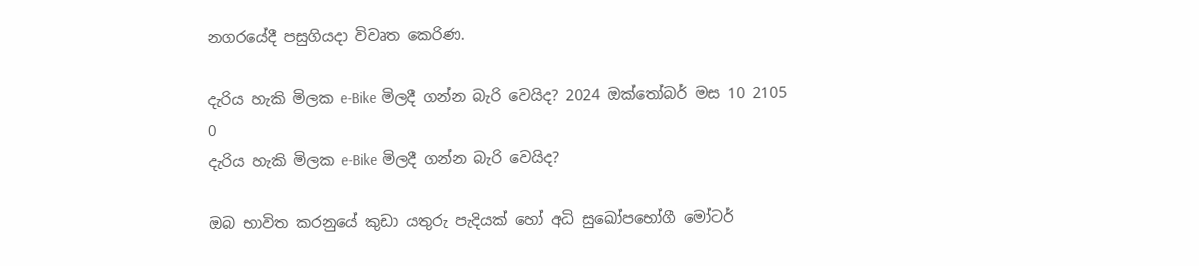නගරයේදී පසුගියදා විවෘත කෙරිණ.

දැරිය හැකි මිලක e-Bike මිලදී ගන්න බැරි වෙයිද? 2024 ඔක්තෝබර් මස 10 2105 0
දැරිය හැකි මිලක e-Bike මිලදී ගන්න බැරි වෙයිද?

ඔබ භාවිත කරනුයේ කුඩා යතුරු පැදියක් හෝ අධි සුඛෝපභෝගී මෝටර්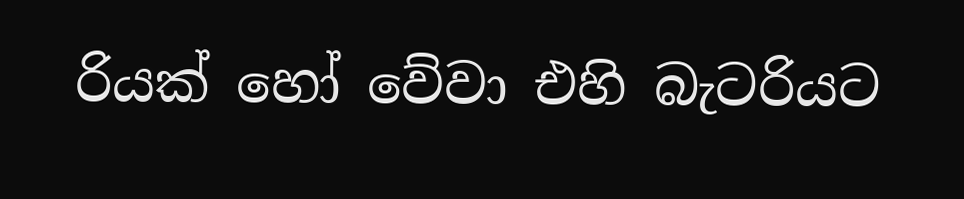රියක් හෝ වේවා එහි බැටරියට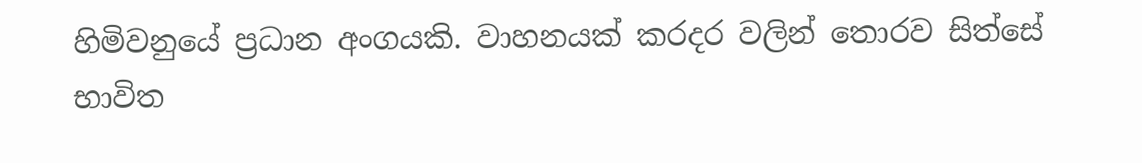හිමිවනුයේ ප්‍රධාන අංගයකි. වාහනයක් කරදර වලින් තොරව සිත්සේ භාවිත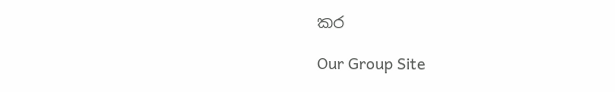කර

Our Group Site